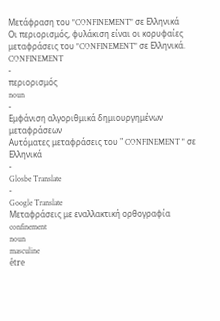Μετάφραση του "CONFINEMENT" σε Ελληνικά
Οι περιορισμός, φυλάκιση είναι οι κορυφαίες μεταφράσεις του "CONFINEMENT" σε Ελληνικά.
CONFINEMENT
-
περιορισμός
noun
-
Εμφάνιση αλγοριθμικά δημιουργημένων μεταφράσεων
Αυτόματες μεταφράσεις του " CONFINEMENT " σε Ελληνικά
-
Glosbe Translate
-
Google Translate
Μεταφράσεις με εναλλακτική ορθογραφία
confinement
noun
masculine
être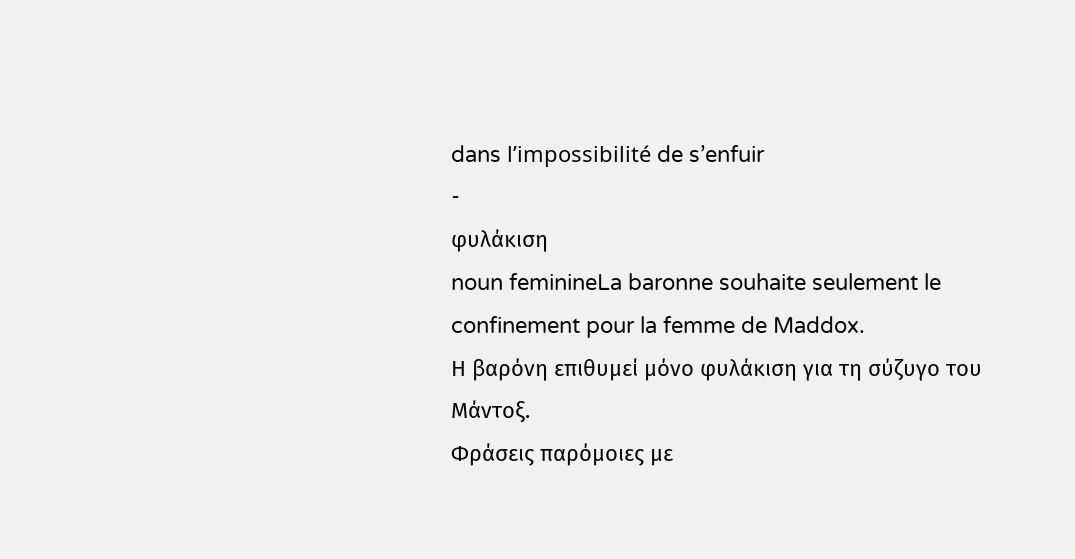dans l’impossibilité de s’enfuir
-
φυλάκιση
noun feminineLa baronne souhaite seulement le confinement pour la femme de Maddox.
Η βαρόνη επιθυμεί μόνο φυλάκιση για τη σύζυγο του Μάντοξ.
Φράσεις παρόμοιες με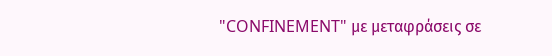"CONFINEMENT" με μεταφράσεις σε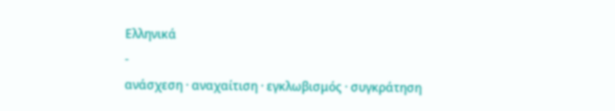Ελληνικά
-
ανάσχεση · αναχαίτιση · εγκλωβισμός · συγκράτηση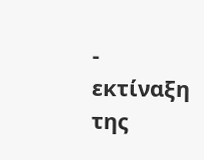-
εκτίναξη της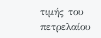τιμής του πετρελαίου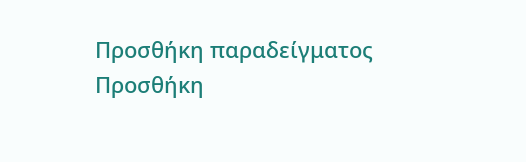Προσθήκη παραδείγματος
Προσθήκη